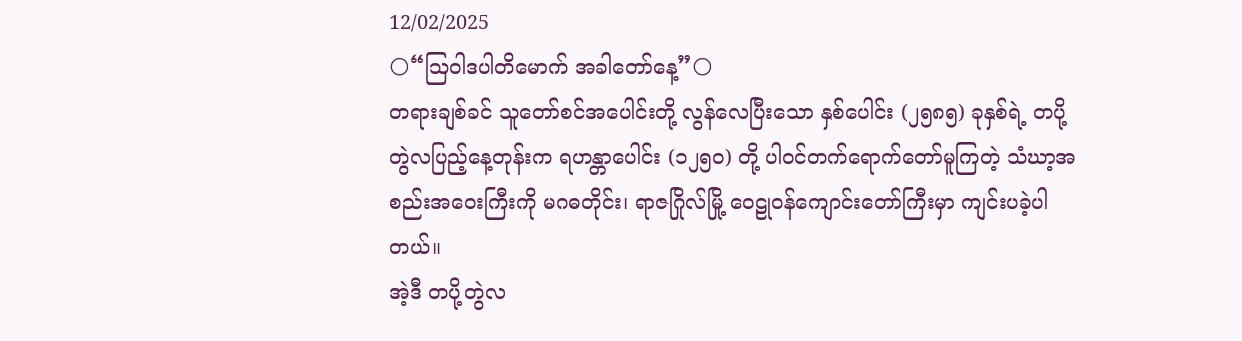12/02/2025
🌕“ဩဝါဒပါတိမောက် အခါတော်နေ့”🌕
တရားချစ်ခင် သူတော်စင်အပေါင်းတို့ လွန်လေပြီးသော နှစ်ပေါင်း (၂၅၈၅) ခုနှစ်ရဲ့ တပို့တွဲလပြည့်နေ့တုန်းက ရဟန္တာပေါင်း (၁၂၅၀) တို့ ပါဝင်တက်ရောက်တော်မူကြတဲ့ သံဃာ့အစည်းအဝေးကြီးကို မဂဓတိုင်း၊ ရာဇဂြိုလ်မြို့ ဝေဠုဝန်ကျောင်းတော်ကြီးမှာ ကျင်းပခဲ့ပါတယ်။
အဲ့ဒီ တပို့တွဲလ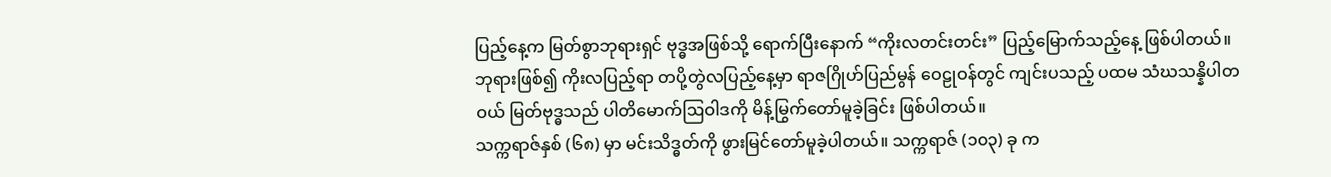ပြည့်နေ့က မြတ်စွာဘုရားရှင် ဗုဒ္ဓအဖြစ်သို့ ရောက်ပြီးနောက် “ကိုးလတင်းတင်း” ပြည့်မြောက်သည့်နေ့ ဖြစ်ပါတယ်။
ဘုရားဖြစ်၍ ကိုးလပြည့်ရာ တပို့တွဲလပြည့်နေ့မှာ ရာဇဂြိုဟ်ပြည်မွန် ဝေဠုဝန်တွင် ကျင်းပသည့် ပထမ သံဃသန္နိပါတဝယ် မြတ်ဗုဒ္ဓသည် ပါတိမောက်ဩဝါဒကို မိန့်မြွက်တော်မူခဲ့ခြင်း ဖြစ်ပါတယ်။
သက္ကရာဇ်နှစ် (၆၈) မှာ မင်းသိဒ္ဓတ်ကို ဖွားမြင်တော်မူခဲ့ပါတယ်။ သက္ကရာဇ် (၁၀၃) ခု က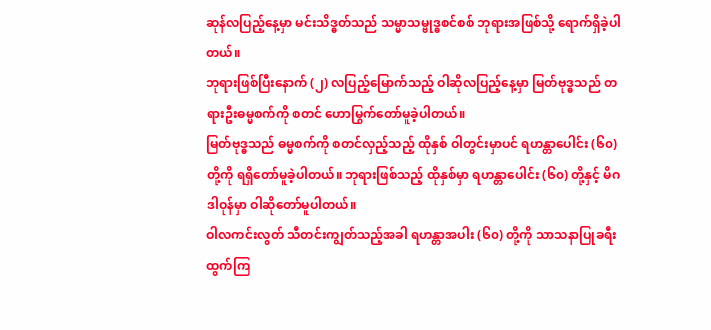ဆုန်လပြည့်နေ့မှာ မင်းသိဒ္ဓတ်သည် သမ္မာသမ္ဗုဒ္ဓစင်စစ် ဘုရားအဖြစ်သို့ ရောက်ရှိခဲ့ပါတယ်။
ဘုရားဖြစ်ပြီးနောက် (၂) လပြည့်မြောက်သည့် ဝါဆိုလပြည့်နေ့မှာ မြတ်ဗုဒ္ဓသည် တရားဦးဓမ္မစက်ကို စတင် ဟောမြွက်တော်မူခဲ့ပါတယ်။
မြတ်ဗုဒ္ဓသည် ဓမ္မစက်ကို စတင်လှည့်သည့် ထိုနှစ် ဝါတွင်းမှာပင် ရဟန္တာပေါင်း (၆၀) တို့ကို ရရှိတော်မူခဲ့ပါတယ်။ ဘုရားဖြစ်သည့် ထိုနှစ်မှာ ရဟန္တာပေါင်း (၆၀) တို့နှင့် မိဂဒါဝုန်မှာ ဝါဆိုတော်မူပါတယ်။
ဝါလကင်းလွတ် သီတင်းကျွတ်သည့်အခါ ရဟန္တာအပါး (၆၀) တို့ကို သာသနာပြုခရီးထွက်ကြ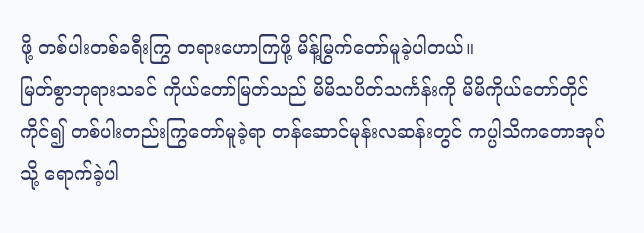ဖို့ တစ်ပါးတစ်ခရီးကြွ တရားဟောကြဖို့ မိန့်မြွက်တော်မူခဲ့ပါတယ်။
မြတ်စွာဘုရားသခင် ကိုယ်တော်မြတ်သည် မိမိသပိတ်သင်္ကန်းကို မိမိကိုယ်တော်တိုင်ကိုင်၍ တစ်ပါးတည်းကြွတော်မူခဲ့ရာ တန်ဆောင်မုန်းလဆန်းတွင် ကပ္ပါသိကတောအုပ်သို့ ရောက်ခဲ့ပါ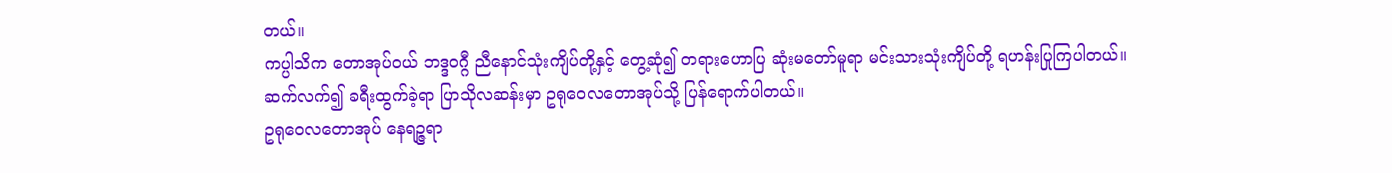တယ်။
ကပ္ပါသိက တောအုပ်ဝယ် ဘဒ္ဒဝဂ္ဂီ ညီနောင်သုံးကျိပ်တို့နှင့် တွေ့ဆုံ၍ တရားဟောပြ ဆုံးမတော်မူရာ မင်းသားသုံးကျိပ်တို့ ရဟန်းပြုကြပါတယ်။
ဆက်လက်၍ ခရီးထွက်ခဲ့ရာ ပြာသိုလဆန်းမှာ ဥရုဝေလတောအုပ်သို့ ပြန်ရောက်ပါတယ်။
ဥရုဝေလတောအုပ် နေရဉ္ဇရာ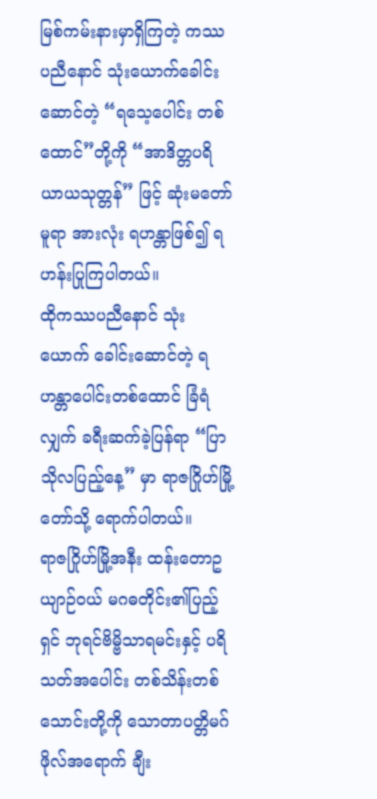မြစ်ကမ်းနားမှာရှိကြတဲ့ ကဿပညီနောင် သုံးယောက်ခေါင်းဆောင်တဲ့ “ရသေ့ပေါင်း တစ်ထောင်”တို့ကို “အာဒိတ္တပရိယာယသုတ္တန်” ဖြင့် ဆုံးမတော်မူရာ အားလုံး ရဟန္တာဖြစ်၍ ရဟန်းပြုကြပါတယ်။
ထိုကဿပညီနောင် သုံးယောက် ခေါင်းဆောင်တဲ့ ရဟန္တာပေါင်းတစ်ထောင် ခြံရံလျှက် ခရီးဆက်ခဲ့ပြန်ရာ “ပြာသိုလပြည့်နေ့” မှာ ရာဇဂြိုဟ်မြို့တော်သို့ ရောက်ပါတယ်။
ရာဇဂြိုဟ်မြို့အနီး ထန်းတောဥယျာဉ်ဝယ် မဂဓတိုင်း၏ပြည့်ရှင် ဘုရင်ဗိမ္ဗိသာရမင်းနှင့် ပရိသတ်အပေါင်း တစ်သိန်းတစ်သောင်းတို့ကို သောတာပတ္တိမဂ်ဖိုလ်အရောက် ချီး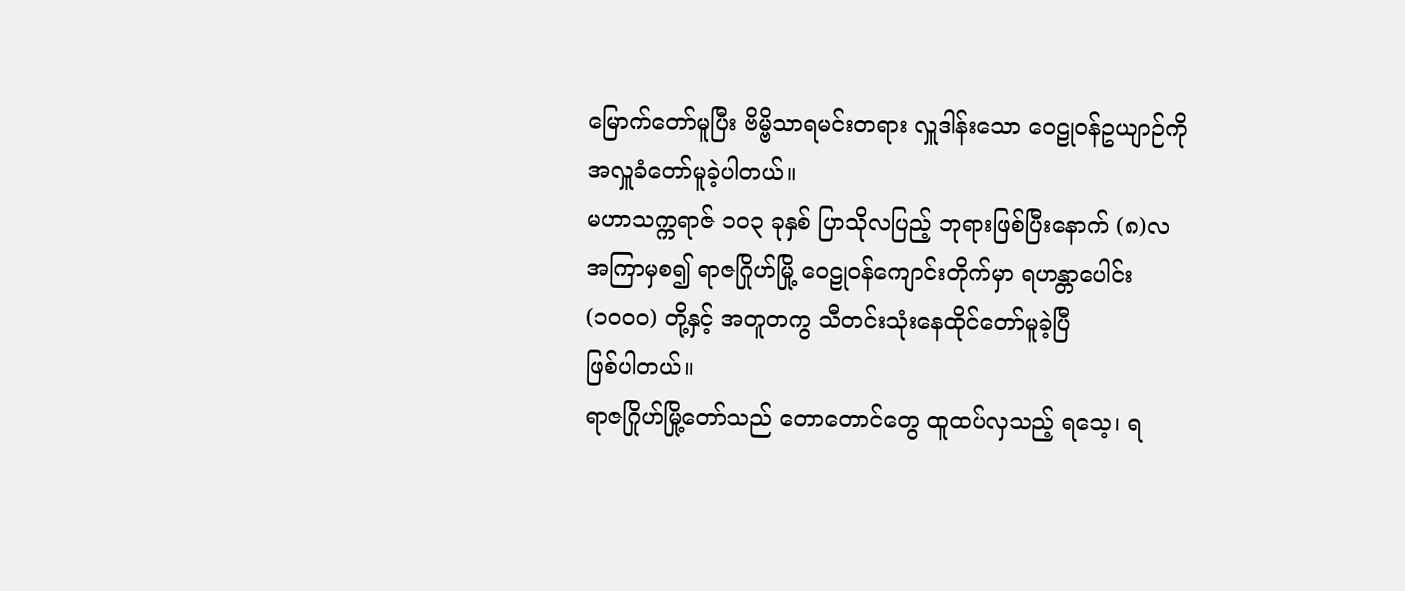မြောက်တော်မူပြီး ဗိမ္ဗိသာရမင်းတရား လှူဒါန်းသော ဝေဠုဝန်ဥယျာဉ်ကို အလှူခံတော်မူခဲ့ပါတယ်။
မဟာသက္ကရာဇ် ၁၀၃ ခုနှစ် ပြာသိုလပြည့် ဘုရားဖြစ်ပြီးနောက် (၈)လ အကြာမှစ၍ ရာဇဂြိုဟ်မြို့ ဝေဠုဝန်ကျောင်းတိုက်မှာ ရဟန္တာပေါင်း (၁၀၀၀) တို့နှင့် အတူတကွ သီတင်းသုံးနေထိုင်တော်မူခဲ့ပြီ
ဖြစ်ပါတယ်။
ရာဇဂြိုဟ်မြို့တော်သည် တောတောင်တွေ ထူထပ်လှသည့် ရသေ့၊ ရ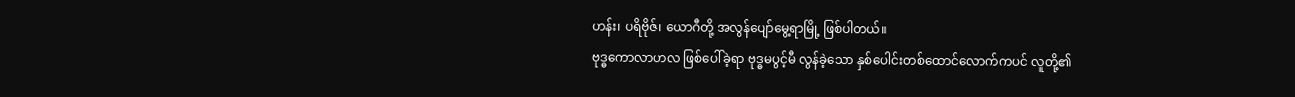ဟန်း၊ ပရိဗိုဇ်၊ ယောဂီတို့ အလွန်ပျော်မွေ့ရာမြို့ ဖြစ်ပါတယ်။
ဗုဒ္ဓကောလာဟလ ဖြစ်ပေါ်ခဲ့ရာ ဗုဒ္ဓမပွင့်မီ လွန်ခဲ့သော နှစ်ပေါင်းတစ်ထောင်လောက်ကပင် လူတို့၏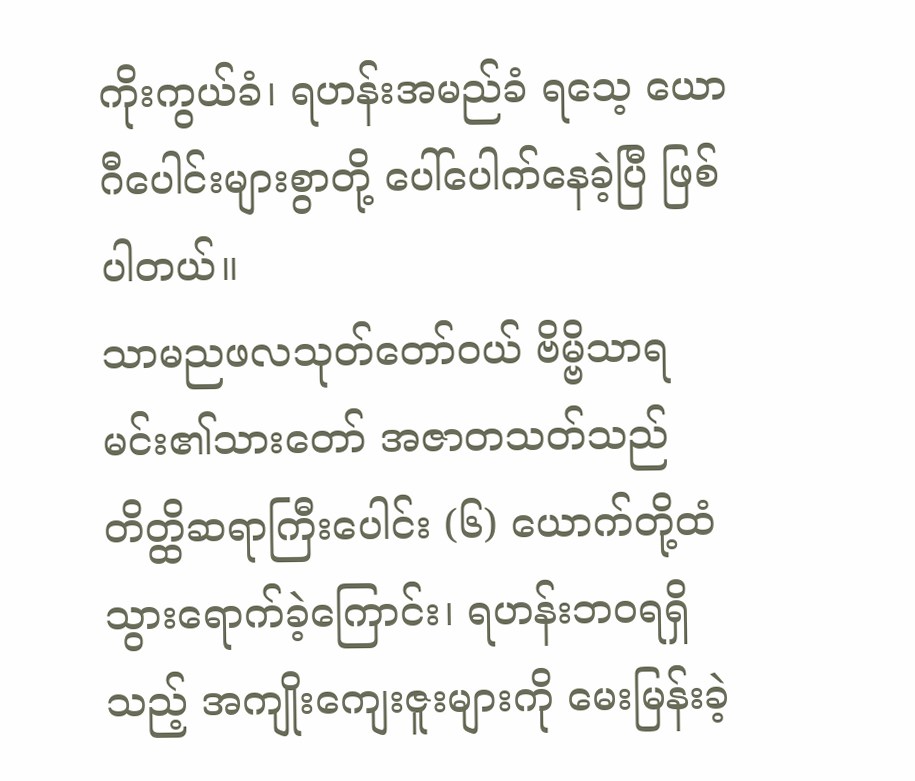ကိုးကွယ်ခံ၊ ရဟန်းအမည်ခံ ရသေ့ ယောဂီပေါင်းများစွာတို့ ပေါ်ပေါက်နေခဲ့ပြီ ဖြစ်ပါတယ်။
သာမညဖလသုတ်တော်ဝယ် ဗိမ္ဗိသာရမင်း၏သားတော် အဇာတသတ်သည် တိတ္ထိဆရာကြီးပေါင်း (၆) ယောက်တို့ထံ သွားရောက်ခဲ့ကြောင်း၊ ရဟန်းဘဝရရှိသည့် အကျိုးကျေးဇူးများကို မေးမြန်းခဲ့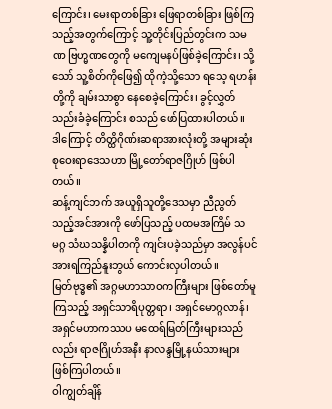ကြောင်း၊ မေးရာတစ်ခြား ဖြေရာတစ်ခြား ဖြစ်ကြသည့်အတွက်ကြောင့် သူ့တိုင်းပြည်တွင်းက သမဏ ဗြဟ္မဏတွေကို မကျေမနပ်ဖြစ်ခဲ့ကြောင်း၊ သို့သော် သူ့စိတ်ကိုဖြေ၍ ထိုကဲ့သို့သော ရသေ့ ရဟန်းတို့ကို ချမ်းသာစွာ နေစေခဲ့ကြောင်း၊ ခွင့်လွှတ်သည်းခံခဲ့ကြောင်း စသည် ဖော်ပြထားပါတယ်။
ဒါကြောင့် တိတ္ထိဂိုဏ်းဆရာအားလုံးတို့ အများဆုံး စုဝေးရာဒေသဟာ မြို့တော်ရာဇဂြိုဟ် ဖြစ်ပါတယ်။
ဆန့်ကျင်ဘက် အယူရှိသူတို့ဒေသမှာ ညီညွတ်သည့်အင်အားကို ဖော်ပြသည့် ပထမအကြိမ် သမဂ္ဂ သံဃသန္နိပါတကို ကျင်းပခဲ့သည်မှာ အလွန်ပင် အားရကြည်နူးဘွယ် ကောင်းလှပါတယ်။
မြတ်ဗုဒ္ဓ၏ အဂ္ဂမဟာသာဝကကြီးများ ဖြစ်တော်မူကြသည့် အရှင်သာရိပုတ္တရာ၊ အရှင်မောဂ္ဂလာန်၊ အရှင်မဟာကဿပ မထေရ်မြတ်ကြီးများသည်လည်း ရာဇဂြိုဟ်အနီး နာလန္ဒမြို့နယ်သားများ ဖြစ်ကြပါတယ်။
ဝါကျွတ်ချိန်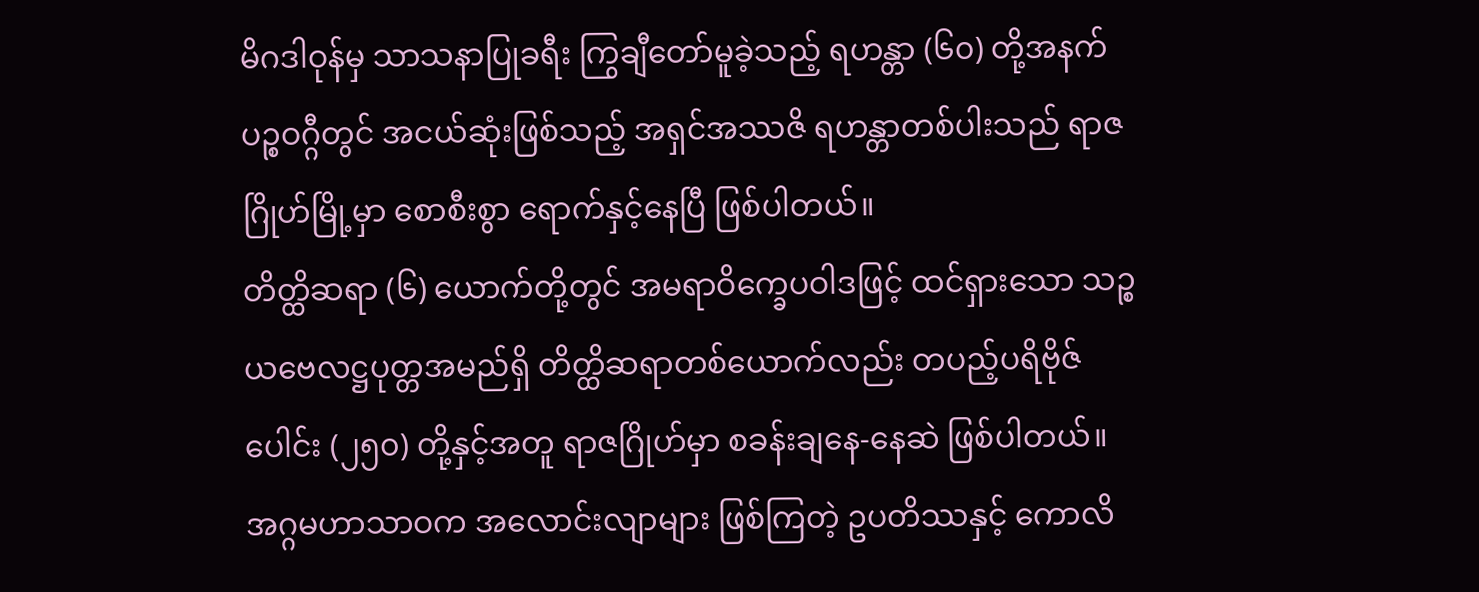မိဂဒါဝုန်မှ သာသနာပြုခရီး ကြွချီတော်မူခဲ့သည့် ရဟန္တာ (၆၀) တို့အနက် ပဉ္စဝဂ္ဂီတွင် အငယ်ဆုံးဖြစ်သည့် အရှင်အဿဇိ ရဟန္တာတစ်ပါးသည် ရာဇဂြိုဟ်မြို့မှာ စောစီးစွာ ရောက်နှင့်နေပြီ ဖြစ်ပါတယ်။
တိတ္ထိဆရာ (၆) ယောက်တို့တွင် အမရာဝိက္ခေပဝါဒဖြင့် ထင်ရှားသော သဉ္စယဗေလဋ္ဌပုတ္တအမည်ရှိ တိတ္ထိဆရာတစ်ယောက်လည်း တပည့်ပရိဗိုဇ်ပေါင်း (၂၅၀) တို့နှင့်အတူ ရာဇဂြိုဟ်မှာ စခန်းချနေ-နေဆဲ ဖြစ်ပါတယ်။
အဂ္ဂမဟာသာဝက အလောင်းလျာများ ဖြစ်ကြတဲ့ ဥပတိဿနှင့် ကောလိ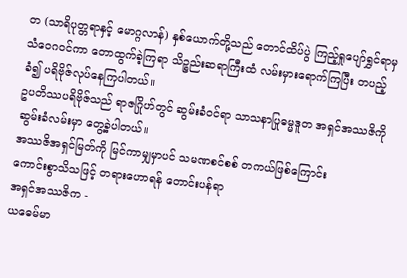တ (သာရိပုတ္တရာနှင့် မောဂ္ဂလာန်) နှစ်ယောက်တို့သည် တောင်ထိပ်ပွဲ ကြည့်ရှုပျော်ရွှင်ရာမှ သံဝေဂဝင်ကာ တောထွက်ခဲ့ကြရာ သိဉ္စည်းဆရာကြီးထံ လမ်းမှားရောက်ကြပြီး တပည့်ခံ၍ ပရိဗိုဇ်လုပ်နေကြပါတယ်။
ဥပတိဿပရိဗိုဇ်သည် ရာဇဂြိုဟ်တွင် ဆွမ်းခံဝင်ရာ သာသနာပြုဓမ္မဒူတ အရှင်အဿဇိကို ဆွမ်းခံလမ်းမှာ တွေ့ခဲ့ပါတယ်။
အဿဇိအရှင်မြတ်ကို မြင်ကာမျှမှာပင် သမဏစင်စစ် တကယ်ဖြစ်ကြောင်း
ကောင်းစွာသိသဖြင့် တရားဟောရန် တောင်းပန်ရာ
အရှင်အဿဇိက -
ယဓေမ်မာ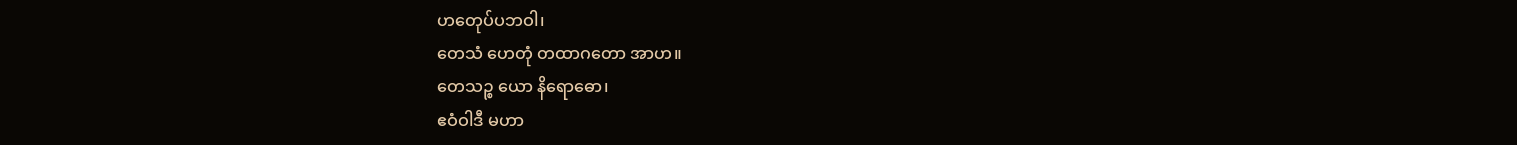ဟတေုပ်ပဘဝါ၊
တေသံ ဟေတုံ တထာဂတော အာဟ။
တေသဉ္စ ယော နိရောဓော၊
ဧဝံဝါဒီ မဟာ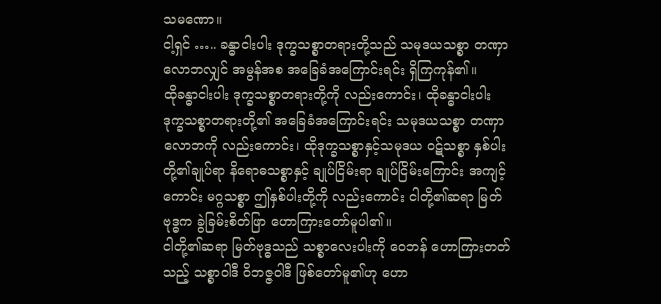သမဏော။
ငါ့ရှင် ….. ခန္ဓာငါးပါး ဒုက္ခသစ္စာတရားတို့သည် သမုဒယသစ္စာ တဏှာလောဘလျှင် အမွန်အစ အခြေခံအကြောင်းရင်း ရှိကြကုန်၏။
ထိုခန္ဓာငါးပါး ဒုက္ခသစ္စာတရားတို့ကို လည်းကောင်း၊ ထိုခန္ဓာငါးပါး ဒုက္ခသစ္စာတရားတို့၏ အခြေခံအကြောင်းရင်း သမုဒယသစ္စာ တဏှာလောဘကို လည်းကောင်း၊ ထိုဒုက္ခသစ္စာနှင့်သမုဒယ ဝဋ်သစ္စာ နှစ်ပါးတို့၏ချုပ်ရာ နိရောဓသစ္စာနှင့် ချုပ်ငြိမ်းရာ ချုပ်ငြိမ်းကြောင်း အကျင့်ကောင်း မဂ္ဂသစ္စာ ဤနှစ်ပါးတို့ကို လည်းကောင်း ငါတို့၏ဆရာ မြတ်ဗုဒ္ဓက ခွဲခြမ်းစိတ်ဖြာ ဟောကြားတော်မူပါ၏။
ငါတို့၏ဆရာ မြတ်ဗုဒ္ဓသည် သစ္စာလေးပါးကို ဝေဘန် ဟောကြားတတ်သည့် သစ္စာဝါဒီ ဝိဘဇ္ဇဝါဒီ ဖြစ်တော်မူ၏ဟု ဟော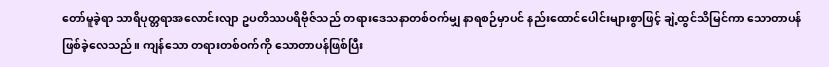တော်မူခဲ့ရာ သာရိပုတ္တရာအလောင်းလျာ ဥပတိဿပရိဗိုဇ်သည် တရားဒေသနာတစ်ဝက်မျှ နာရစဉ်မှာပင် နည်းထောင်ပေါင်းများစွာဖြင့် ချဲ့ထွင်သိမြင်ကာ သောတာပန် ဖြစ်ခဲ့လေသည်။ ကျန်သော တရားတစ်ဝက်ကို သောတာပန်ဖြစ်ပြီး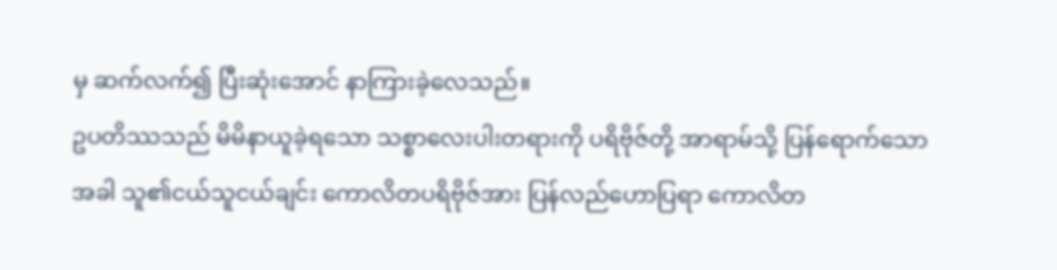မှ ဆက်လက်၍ ပြီးဆုံးအောင် နာကြားခဲ့လေသည်။
ဥပတိဿသည် မိမိနာယူခဲ့ရသော သစ္စာလေးပါးတရားကို ပရိဗိုဇ်တို့ အာရာမ်သို့ ပြန်ရောက်သောအခါ သူ၏ငယ်သူငယ်ချင်း ကောလိတပရိဗိုဇ်အား ပြန်လည်ဟောပြရာ ကောလိတ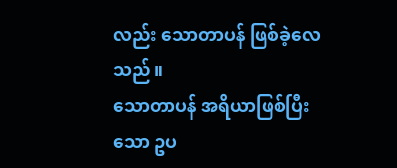လည်း သောတာပန် ဖြစ်ခဲ့လေသည်။
သောတာပန် အရိယာဖြစ်ပြီးသော ဥပ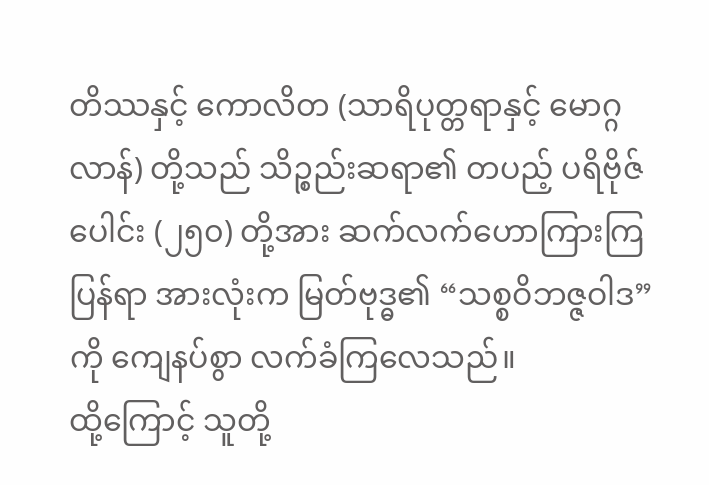တိဿနှင့် ကောလိတ (သာရိပုတ္တရာနှင့် မောဂ္ဂလာန်) တို့သည် သိဉ္စည်းဆရာ၏ တပည့် ပရိဗိုဇ်ပေါင်း (၂၅၀) တို့အား ဆက်လက်ဟောကြားကြပြန်ရာ အားလုံးက မြတ်ဗုဒ္ဓ၏ “သစ္စဝိဘဇ္ဇဝါဒ” ကို ကျေနပ်စွာ လက်ခံကြလေသည်။
ထို့ကြောင့် သူတို့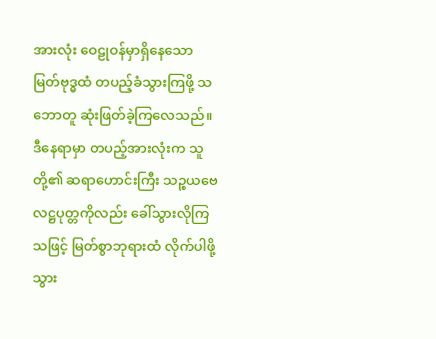အားလုံး ဝေဠုဝန်မှာရှိနေသော မြတ်ဗုဒ္ဓထံ တပည့်ခံသွားကြဖို့ သဘောတူ ဆုံးဖြတ်ခဲ့ကြလေသည်။
ဒီနေရာမှာ တပည့်အားလုံးက သူတို့၏ ဆရာဟောင်းကြီး သဉ္စယဗေလဋ္ဌပုတ္တကိုလည်း ခေါ်သွားလိုကြသဖြင့် မြတ်စွာဘုရားထံ လိုက်ပါဖို့ သွား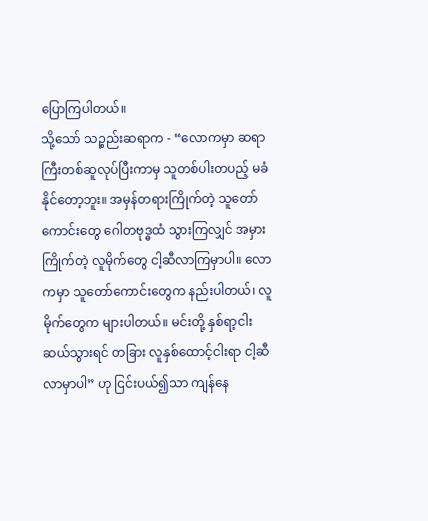ပြောကြပါတယ်။
သို့သော် သဉ္စည်းဆရာက - “လောကမှာ ဆရာကြီးတစ်ဆူလုပ်ပြီးကာမှ သူတစ်ပါးတပည့် မခံနိုင်တော့ဘူး။ အမှန်တရားကြိုက်တဲ့ သူတော်ကောင်းတွေ ဂေါတဗုဒ္ဓထံ သွားကြလျှင် အမှားကြိုက်တဲ့ လူမိုက်တွေ ငါ့ဆီလာကြမှာပါ။ လောကမှာ သူတော်ကောင်းတွေက နည်းပါတယ်၊ လူမိုက်တွေက များပါတယ်။ မင်းတို့ နှစ်ရာ့ငါးဆယ်သွားရင် တခြား လူနှစ်ထောင့်ငါးရာ ငါ့ဆီလာမှာပါ” ဟု ငြင်းပယ်၍သာ ကျန်နေ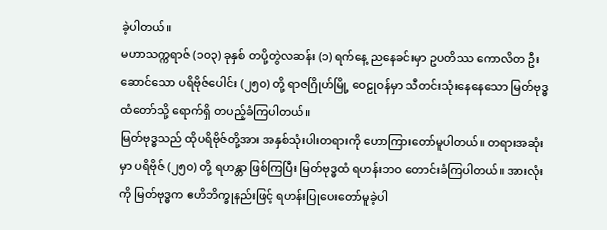ခဲ့ပါတယ်။
မဟာသက္ကရာဇ် (၁၀၃) ခုနှစ် တပို့တွဲလဆန်း (၁) ရက်နေ့ ညနေခင်းမှာ ဥပတိဿ ကောလိတ ဦးဆောင်သော ပရိဗိုဇ်ပေါင်း (၂၅၀) တို့ ရာဇဂြိုဟ်မြို့ ဝေဠုဝန်မှာ သီတင်းသုံးနေနေသော မြတ်ဗုဒ္ဓထံတော်သို့ ရောက်ရှိ တပည့်ခံကြပါတယ်။
မြတ်ဗုဒ္ဓသည် ထိုပရိဗိုဇ်တို့အား အနှစ်သုံးပါးတရားကို ဟောကြားတော်မူပါတယ်။ တရားအဆုံးမှာ ပရိဗိုဇ် (၂၅၀) တို့ ရဟန္တာ ဖြစ်ကြပြီး မြတ်ဗုဒ္ဓထံ ရဟန်းဘဝ တောင်းခံကြပါတယ်။ အားလုံးကို မြတ်ဗုဒ္ဓက ဧဟိဘိက္ခုနည်းဖြင့် ရဟန်းပြုပေးတော်မူခဲ့ပါ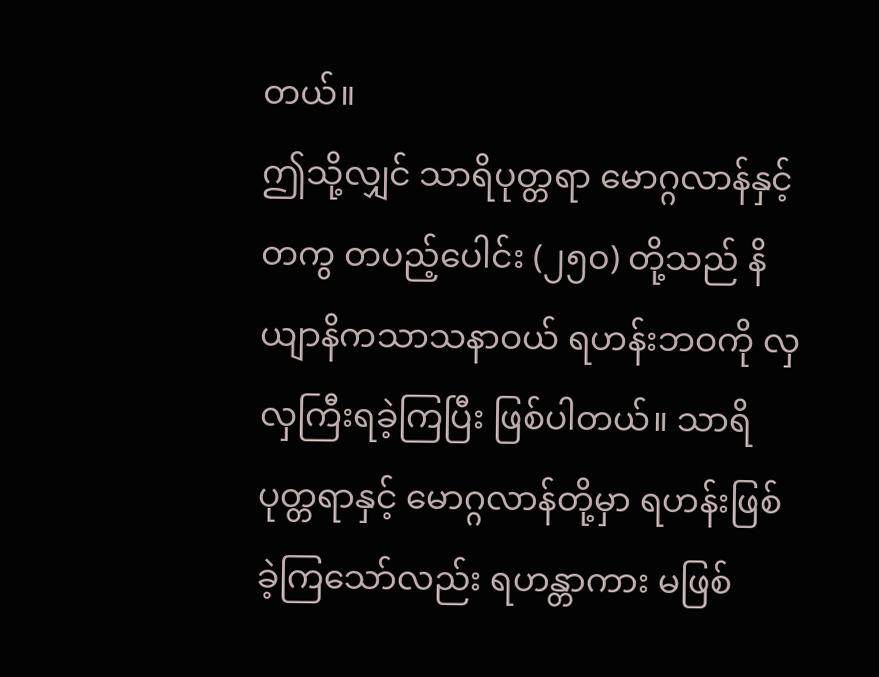တယ်။
ဤသို့လျှင် သာရိပုတ္တရာ မောဂ္ဂလာန်နှင့်တကွ တပည့်ပေါင်း (၂၅၀) တို့သည် နိယျာနိကသာသနာဝယ် ရဟန်းဘဝကို လှလှကြီးရခဲ့ကြပြီး ဖြစ်ပါတယ်။ သာရိပုတ္တရာနှင့် မောဂ္ဂလာန်တို့မှာ ရဟန်းဖြစ်ခဲ့ကြသော်လည်း ရဟန္တာကား မဖြစ်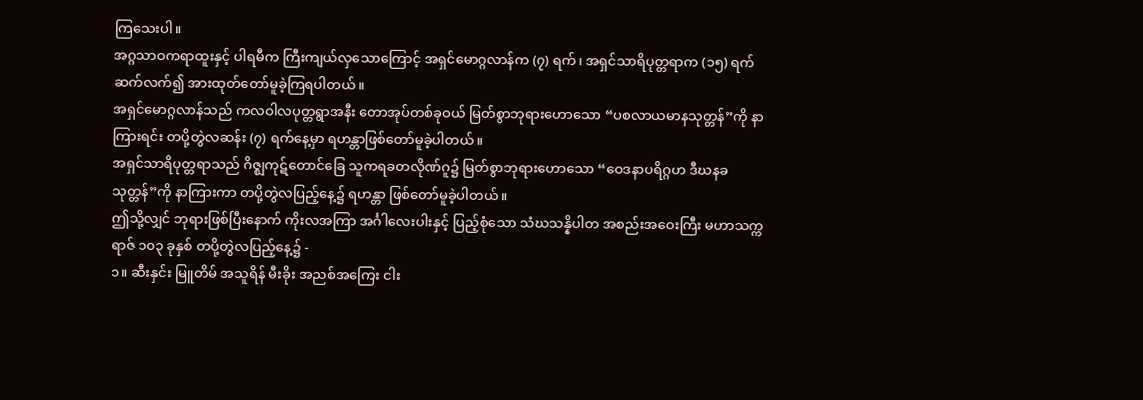ကြသေးပါ။
အဂ္ဂသာဝကရာထူးနှင့် ပါရမီက ကြီးကျယ်လှသောကြောင့် အရှင်မောဂ္ဂလာန်က (၇) ရက်၊ အရှင်သာရိပုတ္တရာက (၁၅) ရက် ဆက်လက်၍ အားထုတ်တော်မူခဲ့ကြရပါတယ်။
အရှင်မောဂ္ဂလာန်သည် ကလဝါလပုတ္တရွာအနီး တောအုပ်တစ်ခုဝယ် မြတ်စွာဘုရားဟောသော “ပစလာယမာနသုတ္တန်”ကို နာကြားရင်း တပို့တွဲလဆန်း (၇) ရက်နေ့မှာ ရဟန္တာဖြစ်တော်မူခဲ့ပါတယ်။
အရှင်သာရိပုတ္တရာသည် ဂိဇ္ဈကုဋ်တောင်ခြေ သူကရခတလိုဏ်ဂူ၌ မြတ်စွာဘုရားဟောသော “ဝေဒနာပရိဂ္ဂဟ ဒီဃနခသုတ္တန်”ကို နာကြားကာ တပို့တွဲလပြည့်နေ့၌ ရဟန္တာ ဖြစ်တော်မူခဲ့ပါတယ်။
ဤသို့လျှင် ဘုရားဖြစ်ပြီးနောက် ကိုးလအကြာ အင်္ဂါလေးပါးနှင့် ပြည့်စုံသော သံဃသန္နိပါတ အစည်းအဝေးကြီး မဟာသက္ကရာဇ် ၁၀၃ ခုနှစ် တပို့တွဲလပြည့်နေ့၌ -
၁။ ဆီးနှင်း မြူတိမ် အသူရိန် မီးခိုး အညစ်အကြေး ငါး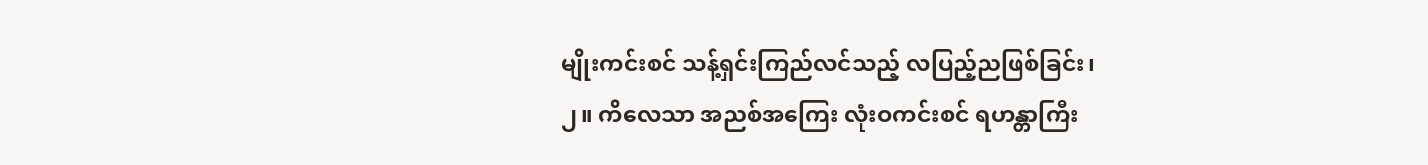မျိုးကင်းစင် သန့်ရှင်းကြည်လင်သည့် လပြည့်ညဖြစ်ခြင်း၊
၂။ ကိလေသာ အညစ်အကြေး လုံးဝကင်းစင် ရဟန္တာကြီး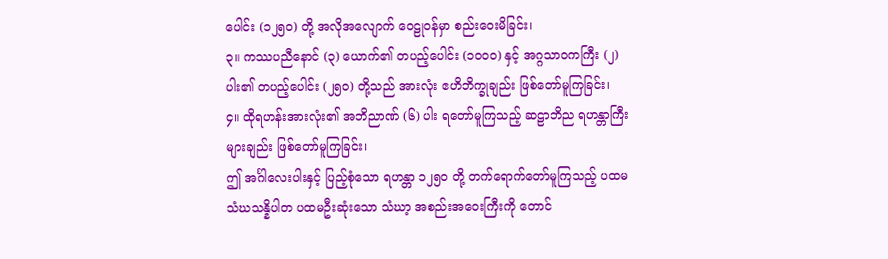ပေါင်း (၁၂၅၀) တို့ အလိုအလျောက် ဝေဠုဝန်မှာ စည်းဝေးမိခြင်း၊
၃။ ကဿပညီနောင် (၃) ယောက်၏ တပည့်ပေါင်း (၁၀၀၀) နှင့် အဂ္ဂသာဝကကြီး (၂) ပါး၏ တပည့်ပေါင်း (၂၅၀) တို့သည် အားလုံး ဧဟိဘိက္ခုချည်း ဖြစ်တော်မူကြခြင်း၊
၄။ ထိုရဟန်းအားလုံး၏ အဘိညာဏ် (၆) ပါး ရတော်မူကြသည့် ဆဠာဘိည ရဟန္တာကြီးများချည်း ဖြစ်တော်မူကြခြင်း၊
ဤ အင်္ဂါလေးပါးနှင့် ပြည့်စုံသော ရဟန္တာ ၁၂၅၀ တို့ တက်ရောက်တော်မူကြသည့် ပထမသံဃသန္နိပါတ ပထမဦးဆုံးသော သံဃာ့ အစည်းအဝေးကြီးကို တောင်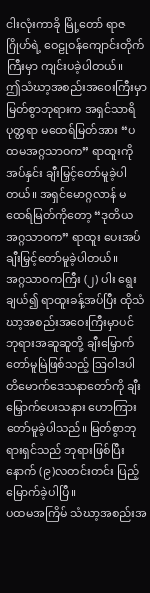ငါးလုံးကာခို မြို့တော် ရာဇဂြိုဟ်ရဲ့ ဝေဠုဝန်ကျောင်းတိုက်ကြီးမှာ ကျင်းပခဲ့ပါတယ်။
ဤသံဃာ့အစည်းအဝေးကြီးမှာ မြတ်စွာဘုရားက အရှင်သာရိပုတ္တရာ မထေရ်မြတ်အား “ပထမအဂ္ဂသာဝက” ရာထူးကို အပ်နှင်း ချီးမြှင့်တော်မူခဲ့ပါတယ်။ အရှင်မောဂ္ဂလာန် မထေရ်မြတ်ကိုတော့ “ဒုတိယအဂ္ဂသာဝက” ရာထူး ပေးအပ်ချီးမြှင့်တော်မူခဲ့ပါတယ်။
အဂ္ဂသာဝကကြီး (၂) ပါး ရွေးချယ်၍ ရာထူးခန့်အပ်ပြီး ထိုသံဃာ့အစည်းအဝေးကြီးမှာပင် ဘုရားအဆူဆူတို့ ချီးမြှောက်တော်မူမြဲဖြစ်သည့် ဩဝါဒပါတိမောက်ဒေသနာတော်ကို ချီးမြှောက်ပေးသနား ဟောကြားတော်မူခဲ့ပါသည်။ မြတ်စွာဘုရားရှင်သည် ဘုရားဖြစ်ပြီးနောက် (၉)လတင်းတင်း ပြည့်မြောက်ခဲ့ပါပြီ။
ပထမအကြိမ် သံဃာ့အစည်းအ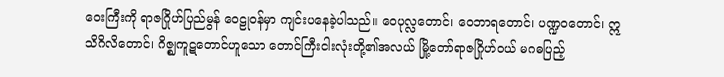ဝေးကြီးကို ရာဇဂြိုဟ်ပြည်မွန် ဝေဠုဝန်မှာ ကျင်းပနေခဲ့ပါသည်။ ဝေပုလ္လတောင်၊ ဝေဘာရတောင်၊ ပဏ္ဍဝတောင်၊ ဣသိဂိလိတောင်၊ ဂိဇ္ဈကူဋတောင်ဟူသော တောင်ကြီးငါးလုံးတို့၏အလယ် မြို့တော်ရာဇဂြိုဟ်ဝယ် မဂဓပြည့်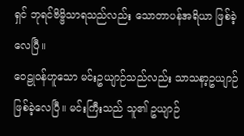ရှင် ဘုရင်ဗိမ္ဗိသာရသည်လည်း သောတာပန်အရိယာ ဖြစ်ခဲ့လေပြီ။
ဝေဠုဝန်ဟူသော မင်းဥယျာဉ်သည်လည်း သာသနာ့ဥယျာဉ် ဖြစ်ခဲ့လေပြီ။ မင်းကြီးသည် သူ၏ ဥယျာဉ်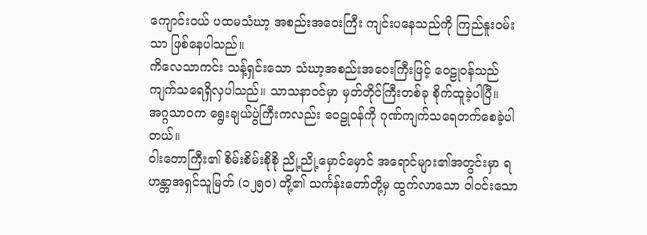ကျောင်းဝယ် ပထမသံဃာ့ အစည်းအဝေးကြီး ကျင်းပနေသည်ကို ကြည်နူးဝမ်းသာ ဖြစ်နေပါသည်။
ကိလေသာကင်း သန့်ရှင်းသော သံဃာ့အစည်းအဝေးကြီးဖြင့် ဝေဠုဝန်သည် ကျက်သရေရှိလှပါသည်။ သာသနာဝင်မှာ မှတ်တိုင်ကြီးတစ်ခု စိုက်ထူခဲ့ပါပြီ။
အဂ္ဂသာဝက ရွေးချယ်ပွဲကြီးကလည်း ဝေဠုဝန်ကို ဂုဏ်ကျက်သရေတက်စေခဲ့ပါတယ်။
ဝါးတောကြီး၏ စိမ်းစိမ်းစိုစို ညို့ညို့မှောင်မှောင် အရောင်များ၏အတွင်းမှာ ရဟန္တာအရှင်သူမြတ် (၁၂၅၀) တို့၏ သင်္ကန်းတော်တို့မှ ထွက်လာသော ဝါဝင်းသော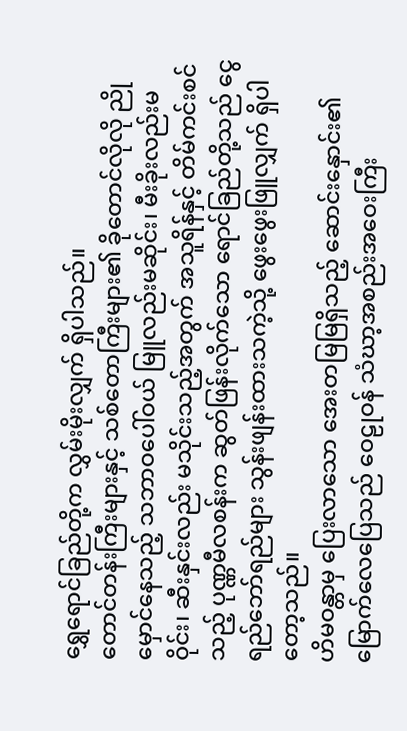ရွှေရောင်ခြည်တို့က လွှမ်းမိုးလျှက် ရှိပါသည်။
တောင်တန်းကြီးများနှင့် သစ်တောကြီးများ၏ ခိုတောင်လိုလို ညိုမှောင်နေသည့် သဘာဝပေါ်ဝယ် မြူလည်းမဆိုင်း၊ မီးခိုးလည်းမဝိုင်း၊ ဆီးနှင်းလည်း မသိုင်းသည့်အတွက် အသူရိန်နှင့် တိမ်ကင်းစင်သည့် ပုဏ္ဏမီလစန်းက ဆွတ်ဖြန်းလိုက်သော ရောင်ခြည်တို့သည် ငွေရည်ဘော်ရည်များ သွန်းဖျန်းထားသကဲ့သို့ ဖွေးဖွေးဖြူလျှက် ရှိပါတော့သည်။
ဟိမဝန္တာမှ ပြေးလာသော အေးတမြမြရှိသည့် ဆောင်းနှောင်း၏ မြောက်လေပြေသည် ဝေဠုဝန် သံဃာ့အစည်းအဝေးကြီး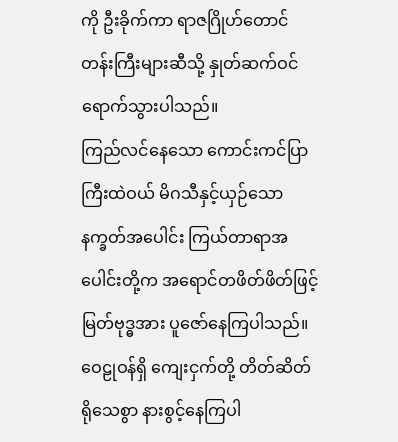ကို ဦးခိုက်ကာ ရာဇဂြိုဟ်တောင်တန်းကြီးများဆီသို့ နှုတ်ဆက်ဝင်ရောက်သွားပါသည်။
ကြည်လင်နေသော ကောင်းကင်ပြာကြီးထဲဝယ် မိဂသီနှင့်ယှဉ်သော နက္ခတ်အပေါင်း ကြယ်တာရာအပေါင်းတို့က အရောင်တဖိတ်ဖိတ်ဖြင့် မြတ်ဗုဒ္ဓအား ပူဇော်နေကြပါသည်။
ဝေဠုဝန်ရှိ ကျေးငှက်တို့ တိတ်ဆိတ်ရိုသေစွာ နားစွင့်နေကြပါ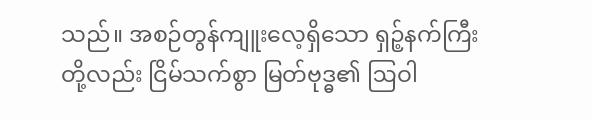သည်။ အစဉ်တွန်ကျူးလေ့ရှိသော ရှဉ့်နက်ကြီးတို့လည်း ငြိမ်သက်စွာ မြတ်ဗုဒ္ဓ၏ ဩဝါ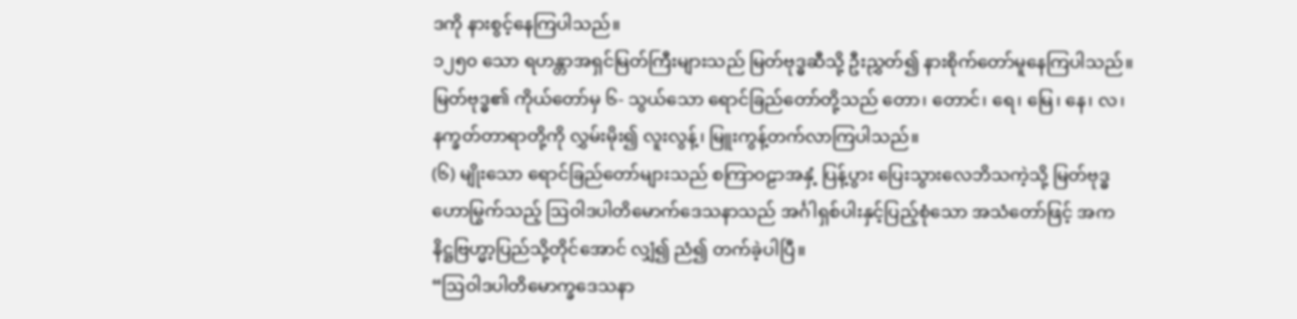ဒကို နားစွင့်နေကြပါသည်။
၁၂၅၀ သော ရဟန္တာအရှင်မြတ်ကြီးများသည် မြတ်ဗုဒ္ဓဆီသို့ ဦးညွှတ်၍ နားစိုက်တော်မူနေကြပါသည်။
မြတ်ဗုဒ္ဓ၏ ကိုယ်တော်မှ ၆- သွယ်သော ရောင်ခြည်တော်တို့သည် တော၊ တောင်၊ ရေ၊ မြေ၊ နေ၊ လ၊ နက္ခတ်တာရာတို့ကို လွှမ်းမိုး၍ လူးလွန့်၊ မြူးကွန့်တက်လာကြပါသည်။
(၆) မျိုးသော ရောင်ခြည်တော်များသည် စကြာဝဠာအနှံ့ ပြန့်ပွား ပြေးသွားလေဘိသကဲ့သို့ မြတ်ဗုဒ္ဓဟောမြွက်သည့် ဩဝါဒပါတိမောက်ဒေသနာသည် အင်္ဂါရှစ်ပါးနှင့်ပြည့်စုံသော အသံတော်ဖြင့် အကနိဋ္ဌဗြဟ္မာ့ပြည်သို့တိုင်အောင် လျှံ၍ ညံ၍ တက်ခဲ့ပါပြီ။
“ဩဝါဒပါတိမောက္ခဒေသနာ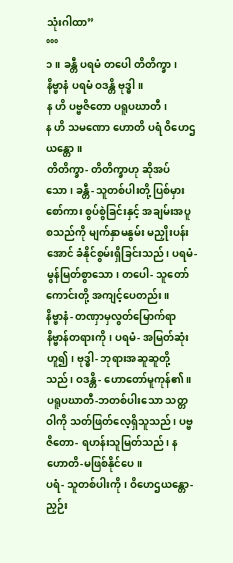သုံးဂါထာ”
°°°
၁။ ခန္တီ ပရမံ တပေါ တိတိက္ခာ၊
နိဗ္ဗာနံ ပရမံ ဝဒန္တိ ဗုဒ္ဓါ။
န ဟိ ပဗ္ဗဇိတော ပရူပဃာတီ၊
န ဟိ သမဏော ဟောတိ ပရံ ဝိဟေဌယန္တော။
တိတိက္ခာ- တိတိက္ခာဟု ဆိုအပ်သော၊ ခန္တီ- သူတစ်ပါးတို့ ပြစ်မှားစော်ကား စွပ်စွဲခြင်းနှင့် အချမ်းအပူစသည်ကို မျက်နှာမနွမ်း မညှိုးပန်းအောင် ခံနိုင်စွမ်းရှိခြင်းသည်၊ ပရမံ- မွန်မြတ်စွာသော၊ တပေါ- သူတော်ကောင်းတို့ အကျင့်ပေတည်း။
နိဗ္ဗာနံ- တဏှာမှလွတ်မြောက်ရာ နိဗ္ဗာန်တရားကို၊ ပရမံ- အမြတ်ဆုံးဟူ၍၊ ဗုဒ္ဓါ- ဘုရားအဆူဆူတို့သည်၊ ဝဒန္တိ- ဟောတော်မူကုန်၏။
ပရူပဃာတီ-ဘတစ်ပါးသော သတ္တဝါကို သတ်ဖြတ်လေ့ရှိသူသည်၊ ပဗ္ဗဇိတော- ရဟန်းသူမြတ်သည်၊ န ဟောတိ-မဖြစ်နိုင်ပေ။
ပရံ- သူတစ်ပါးကို၊ ဝိဟေဌယန္တော- ညှဉ်း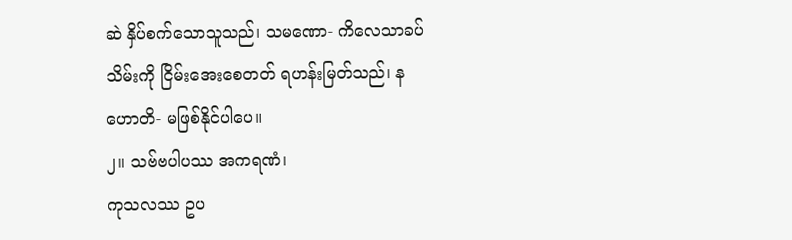ဆဲ နှိပ်စက်သောသူသည်၊ သမဏော- ကိလေသာခပ်သိမ်းကို ငြိမ်းအေးစေတတ် ရဟန်းမြတ်သည်၊ န ဟောတိ- မဖြစ်နိုင်ပါပေ။
၂။ သဗ်ဗပါပဿ အကရဏံ၊
ကုသလဿ ဥပ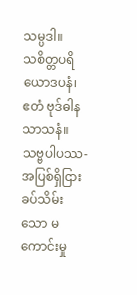သမ္ပဒါ။
သစိတ္တပရိယောဒပနံ၊
ဧတံ ဗုဒ်ဓါန သာသနံ။
သဗ္ဗပါပဿ- အပြစ်ရှိငြား ခပ်သိမ်းသော မကောင်းမှု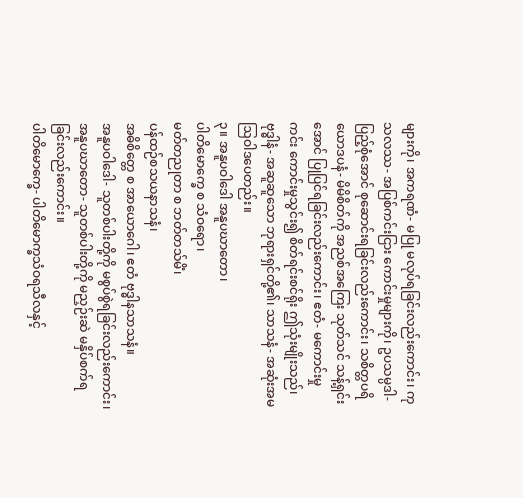များကို၊ အကရဏံ- မပြု မလုပ်ရခြင်းလည်းကောင်း၊ ကုသလဿ- အပြစ်ကင်းငြား ကောင်းမှုများကို၊ ဥပသမ္ပဒါ- ပြည့်စုံအောင် စုဆောင်းရခြင်းလည်းကောင်း၊ သစိတ္တပရိယောဒပနံ- မိမိစိတ်ကို အညစ်အကြေး သုတ်သင် သန့်ရှင်းအောင် ပြုပြင်ရခြင်းလည်းကောင်း၊ ဧတံ- မကောင်းမှုကင်း ကောင်းမှုသွင်း၍ စိတ်ရင်းစင်ရိုး ဤသုံးမျိုးသည်၊ ဗုဒ္ဓါနံ- အဆူဆူသော ဘုရားရှင်တို့၏၊ သာသနံ- အဆုံးအမ ဩဝါဒပေတည်း။
၃။ အနူပဝါဒေါ အနူပဃာတော၊
ပါတိမောက္ခေ စ သံဝရော၊
မတ်တညုတာ စ ဘတ်တသ်မိံ၊
ပန်ထဉ်စသယနာသနံ၊
အဓိစိတ္တေ စ အာယောဂေါ၊ ဧတံ ဗုဒ္ဓါနသာသနံ။
အနူပဝါဒေါ- သူတစ်ပါးတို့ကို မစွပ်စွဲရခြင်းလည်းကောင်း၊ အနူပဃာတော- သူတစ်ပါးတို့ကို မညှဉ်းဆဲ မနှိပ်စက်ရခြင်းလည်းကောင်း။
ပါတိမောက္ခေ- ပါတိမောက္ခသံဝရသီလနှင့်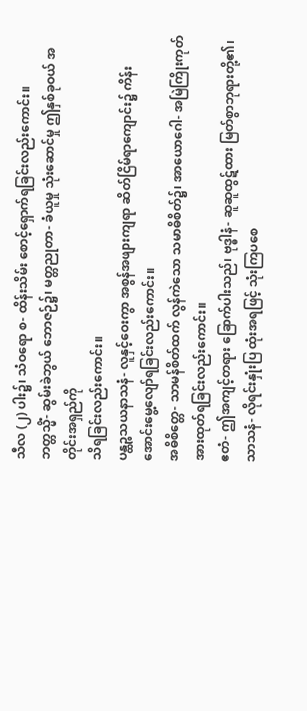သီလ (၂) ပါး၌၊ သံဝရော စ- ထိန်းသိမ်း စောင့်ရှောက်ရခြင်းလည်းကောင်း။
ဘတ္တသ္မိံ- ဆွမ်းခဲဘွယ် ဘောဇဉ်၌၊ မတ္တညုတာ- ခံယူမှု သုံးဆောင်မှု ဤနှစ်ခုဝယ် အတိုင်းအရှည်ကို
သိရခြင်းလည်းကောင်း။
ပန္ထဉ္စသယနာသနံ- လူနှင့်ဝေးကွာ အစွန်အဖျားကျရာ ဆိတ်ငြိမ်ရာကျောင်း၌ ကိန်းအောင်းမွေ့လျော်ရခြင်းလည်းကောင်း။
အဓိစိတ္တေ- သာမန်စိတ်ထက် လွန်ကဲသော သမာဓိစိတ်၌၊ အာယောဂေါ- အမြဲကြိုးကုတ် အားထုတ်ရခြင်းလည်းကောင်း။
ဧတံ- ဤအကျင့်တရား ခြောက်ပါးသည်၊ ဗုဒ္ဓါနံ- ဆူဆူထွဋ်ထား မြတ်စွာဘုရားတို့၏၊ သာသနံ- လိုရင်းနှုံးပြ ထုံးအရဖြင့် သုံးကြပစေ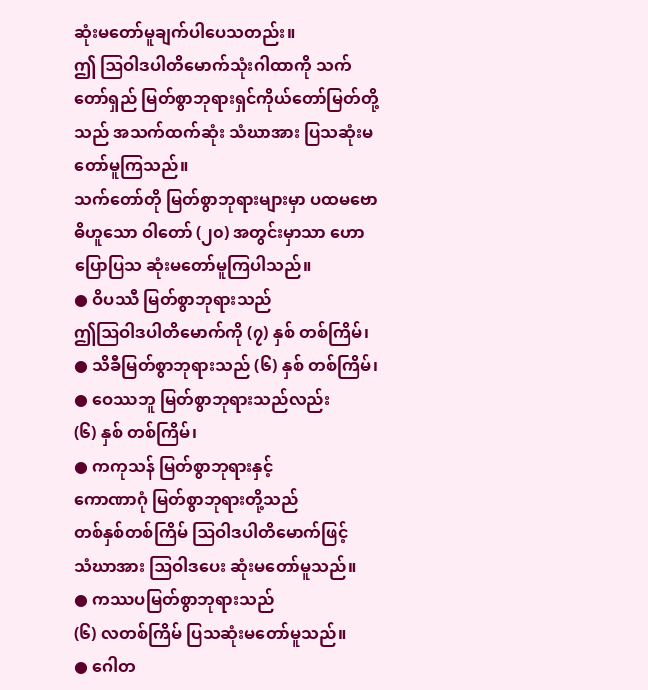ဆုံးမတော်မူချက်ပါပေသတည်း။
ဤ ဩဝါဒပါတိမောက်သုံးဂါထာကို သက်တော်ရှည် မြတ်စွာဘုရားရှင်ကိုယ်တော်မြတ်တို့သည် အသက်ထက်ဆုံး သံဃာအား ပြသဆုံးမတော်မူကြသည်။
သက်တော်တို မြတ်စွာဘုရားများမှာ ပထမဗောဓိဟူသော ဝါတော် (၂၀) အတွင်းမှာသာ ဟောပြောပြသ ဆုံးမတော်မူကြပါသည်။
● ဝိပဿီ မြတ်စွာဘုရားသည်
ဤဩဝါဒပါတိမောက်ကို (၇) နှစ် တစ်ကြိမ်၊
● သိခီမြတ်စွာဘုရားသည် (၆) နှစ် တစ်ကြိမ်၊
● ဝေဿဘူ မြတ်စွာဘုရားသည်လည်း
(၆) နှစ် တစ်ကြိမ်၊
● ကကုသန် မြတ်စွာဘုရားနှင့်
ကောဏာဂုံ မြတ်စွာဘုရားတို့သည်
တစ်နှစ်တစ်ကြိမ် ဩဝါဒပါတိမောက်ဖြင့်
သံဃာအား ဩဝါဒပေး ဆုံးမတော်မူသည်။
● ကဿပမြတ်စွာဘုရားသည်
(၆) လတစ်ကြိမ် ပြသဆုံးမတော်မူသည်။
● ဂေါတ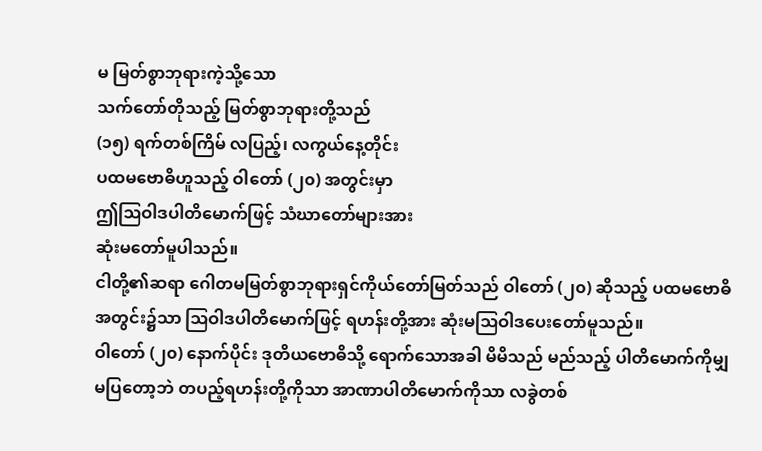မ မြတ်စွာဘုရားကဲ့သို့သော
သက်တော်တိုသည့် မြတ်စွာဘုရားတို့သည်
(၁၅) ရက်တစ်ကြိမ် လပြည့်၊ လကွယ်နေ့တိုင်း
ပထမဗောဓိဟူသည့် ဝါတော် (၂၀) အတွင်းမှာ
ဤဩဝါဒပါတိမောက်ဖြင့် သံဃာတော်များအား
ဆုံးမတော်မူပါသည်။
ငါတို့၏ဆရာ ဂေါတမမြတ်စွာဘုရားရှင်ကိုယ်တော်မြတ်သည် ဝါတော် (၂၀) ဆိုသည့် ပထမဗောဓိအတွင်း၌သာ ဩဝါဒပါတိမောက်ဖြင့် ရဟန်းတို့အား ဆုံးမဩဝါဒပေးတော်မူသည်။
ဝါတော် (၂၀) နောက်ပိုင်း ဒုတိယဗောဓိသို့ ရောက်သောအခါ မိမိသည် မည်သည့် ပါတိမောက်ကိုမျှမပြတော့ဘဲ တပည့်ရဟန်းတို့ကိုသာ အာဏာပါတိမောက်ကိုသာ လခွဲတစ်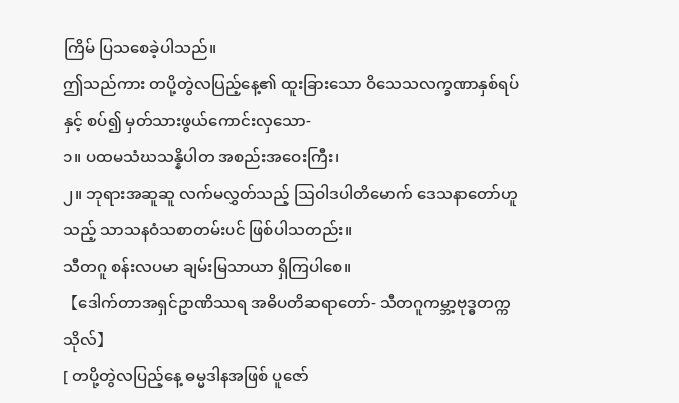ကြိမ် ပြသစေခဲ့ပါသည်။
ဤသည်ကား တပို့တွဲလပြည့်နေ့၏ ထူးခြားသော ဝိသေသလက္ခဏာနှစ်ရပ်နှင့် စပ်၍ မှတ်သားဖွယ်ကောင်းလှသော-
၁။ ပထမသံဃသန္နိပါတ အစည်းအဝေးကြီး၊
၂။ ဘုရားအဆူဆူ လက်မလွှတ်သည့် ဩဝါဒပါတိမောက် ဒေသနာတော်ဟူသည့် သာသနဝံသစာတမ်းပင် ဖြစ်ပါသတည်း။
သီတဂူ စန်းလပမာ ချမ်းမြသာယာ ရှိကြပါစေ။
【ဒေါက်တာအရှင်ဥာဏိဿရ အဓိပတိဆရာတော်- သီတဂူကမ္ဘာ့ဗုဒ္ဓတက္ကသိုလ်】
[ တပို့တွဲလပြည့်နေ့ ဓမ္မဒါနအဖြစ် ပူဇော်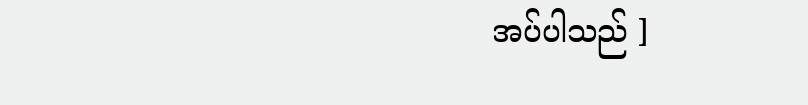အပ်ပါသည် ]